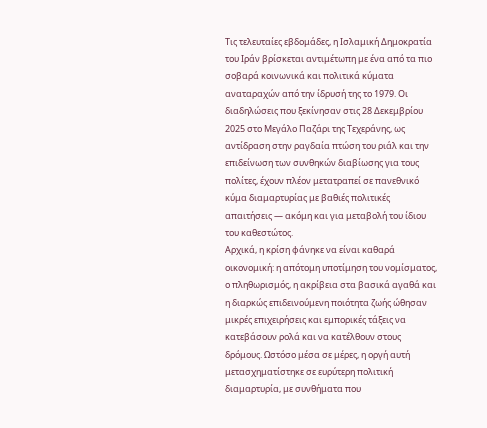Τις τελευταίες εβδομάδες, η Ισλαμική Δημοκρατία του Ιράν βρίσκεται αντιμέτωπη με ένα από τα πιο σοβαρά κοινωνικά και πολιτικά κύματα αναταραχών από την ίδρυσή της το 1979. Οι διαδηλώσεις που ξεκίνησαν στις 28 Δεκεμβρίου 2025 στο Μεγάλο Παζάρι της Τεχεράνης, ως αντίδραση στην ραγδαία πτώση του ριάλ και την επιδείνωση των συνθηκών διαβίωσης για τους πολίτες, έχουν πλέον μετατραπεί σε πανεθνικό κύμα διαμαρτυρίας με βαθιές πολιτικές απαιτήσεις — ακόμη και για μεταβολή του ίδιου του καθεστώτος.
Αρχικά, η κρίση φάνηκε να είναι καθαρά οικονομική: η απότομη υποτίμηση του νομίσματος, ο πληθωρισμός, η ακρίβεια στα βασικά αγαθά και η διαρκώς επιδεινούμενη ποιότητα ζωής ώθησαν μικρές επιχειρήσεις και εμπορικές τάξεις να κατεβάσουν ρολά και να κατέλθουν στους δρόμους. Ωστόσο μέσα σε μέρες, η οργή αυτή μετασχηματίστηκε σε ευρύτερη πολιτική διαμαρτυρία, με συνθήματα που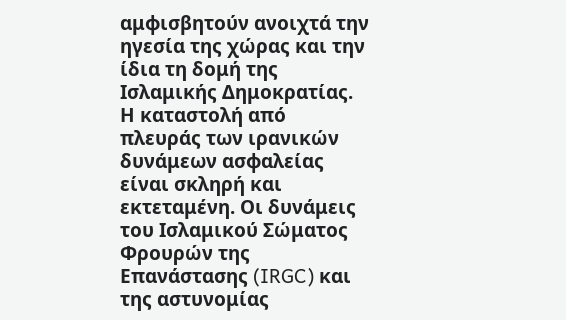αμφισβητούν ανοιχτά την ηγεσία της χώρας και την ίδια τη δομή της Ισλαμικής Δημοκρατίας.
Η καταστολή από πλευράς των ιρανικών δυνάμεων ασφαλείας είναι σκληρή και εκτεταμένη. Οι δυνάμεις του Ισλαμικού Σώματος Φρουρών της Επανάστασης (IRGC) και της αστυνομίας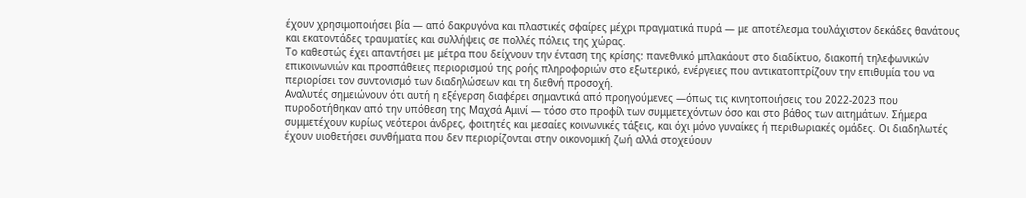έχουν χρησιμοποιήσει βία — από δακρυγόνα και πλαστικές σφαίρες μέχρι πραγματικά πυρά — με αποτέλεσμα τουλάχιστον δεκάδες θανάτους και εκατοντάδες τραυματίες και συλλήψεις σε πολλές πόλεις της χώρας.
Το καθεστώς έχει απαντήσει με μέτρα που δείχνουν την ένταση της κρίσης: πανεθνικό μπλακάουτ στο διαδίκτυο, διακοπή τηλεφωνικών επικοινωνιών και προσπάθειες περιορισμού της ροής πληροφοριών στο εξωτερικό, ενέργειες που αντικατοπτρίζουν την επιθυμία του να περιορίσει τον συντονισμό των διαδηλώσεων και τη διεθνή προσοχή.
Αναλυτές σημειώνουν ότι αυτή η εξέγερση διαφέρει σημαντικά από προηγούμενες —όπως τις κινητοποιήσεις του 2022-2023 που πυροδοτήθηκαν από την υπόθεση της Μαχσά Αμινί — τόσο στο προφίλ των συμμετεχόντων όσο και στο βάθος των αιτημάτων. Σήμερα συμμετέχουν κυρίως νεότεροι άνδρες, φοιτητές και μεσαίες κοινωνικές τάξεις, και όχι μόνο γυναίκες ή περιθωριακές ομάδες. Οι διαδηλωτές έχουν υιοθετήσει συνθήματα που δεν περιορίζονται στην οικονομική ζωή αλλά στοχεύουν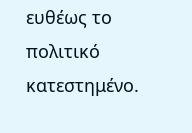ευθέως το πολιτικό κατεστημένο.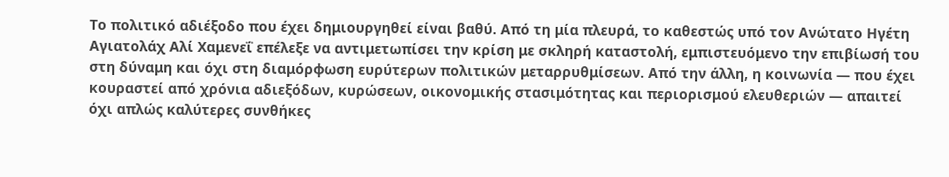Το πολιτικό αδιέξοδο που έχει δημιουργηθεί είναι βαθύ. Από τη μία πλευρά, το καθεστώς υπό τον Ανώτατο Ηγέτη Αγιατολάχ Αλί Χαμενεΐ επέλεξε να αντιμετωπίσει την κρίση με σκληρή καταστολή, εμπιστευόμενο την επιβίωσή του στη δύναμη και όχι στη διαμόρφωση ευρύτερων πολιτικών μεταρρυθμίσεων. Από την άλλη, η κοινωνία — που έχει κουραστεί από χρόνια αδιεξόδων, κυρώσεων, οικονομικής στασιμότητας και περιορισμού ελευθεριών — απαιτεί όχι απλώς καλύτερες συνθήκες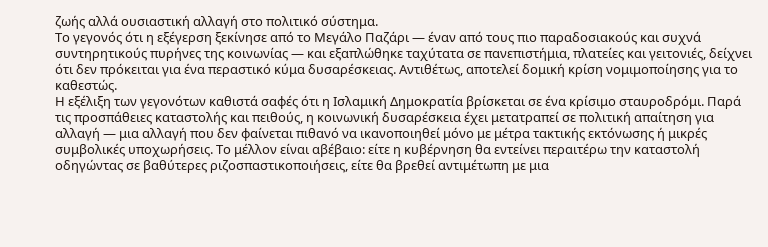ζωής αλλά ουσιαστική αλλαγή στο πολιτικό σύστημα.
Το γεγονός ότι η εξέγερση ξεκίνησε από το Μεγάλο Παζάρι — έναν από τους πιο παραδοσιακούς και συχνά συντηρητικούς πυρήνες της κοινωνίας — και εξαπλώθηκε ταχύτατα σε πανεπιστήμια, πλατείες και γειτονιές, δείχνει ότι δεν πρόκειται για ένα περαστικό κύμα δυσαρέσκειας. Αντιθέτως, αποτελεί δομική κρίση νομιμοποίησης για το καθεστώς.
Η εξέλιξη των γεγονότων καθιστά σαφές ότι η Ισλαμική Δημοκρατία βρίσκεται σε ένα κρίσιμο σταυροδρόμι. Παρά τις προσπάθειες καταστολής και πειθούς, η κοινωνική δυσαρέσκεια έχει μετατραπεί σε πολιτική απαίτηση για αλλαγή — μια αλλαγή που δεν φαίνεται πιθανό να ικανοποιηθεί μόνο με μέτρα τακτικής εκτόνωσης ή μικρές συμβολικές υποχωρήσεις. Το μέλλον είναι αβέβαιο: είτε η κυβέρνηση θα εντείνει περαιτέρω την καταστολή οδηγώντας σε βαθύτερες ριζοσπαστικοποιήσεις, είτε θα βρεθεί αντιμέτωπη με μια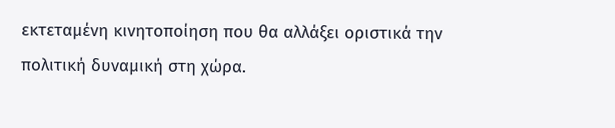εκτεταμένη κινητοποίηση που θα αλλάξει οριστικά την πολιτική δυναμική στη χώρα.